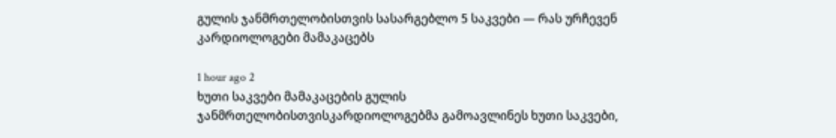გულის ჯანმრთელობისთვის სასარგებლო 5 საკვები — რას ურჩევენ კარდიოლოგები მამაკაცებს

1 hour ago 2
ხუთი საკვები მამაკაცების გულის ჯანმრთელობისთვისკარდიოლოგებმა გამოავლინეს ხუთი საკვები,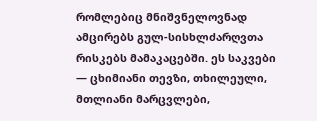რომლებიც მნიშვნელოვნად ამცირებს გულ-სისხლძარღვთა რისკებს მამაკაცებში. ეს საკვები — ცხიმიანი თევზი, თხილეული, მთლიანი მარცვლები,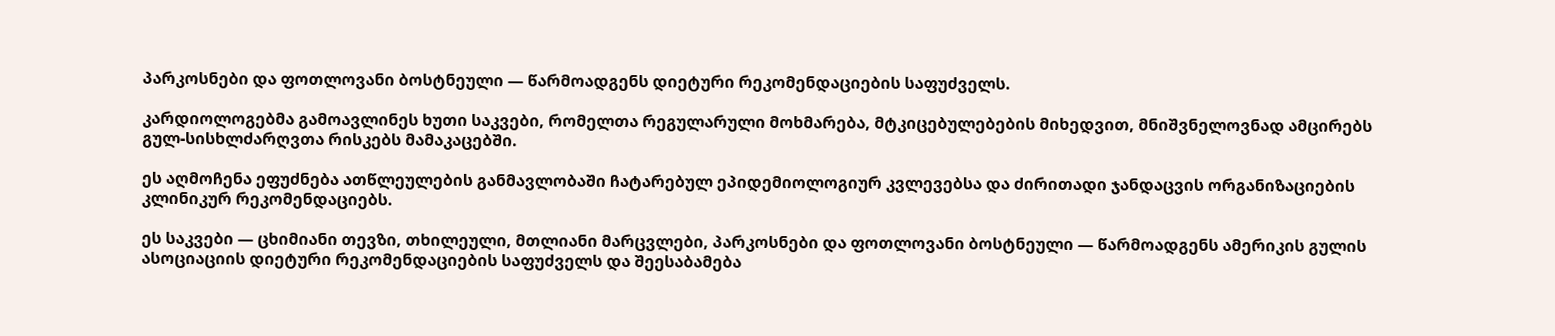პარკოსნები და ფოთლოვანი ბოსტნეული — წარმოადგენს დიეტური რეკომენდაციების საფუძველს.

კარდიოლოგებმა გამოავლინეს ხუთი საკვები, რომელთა რეგულარული მოხმარება, მტკიცებულებების მიხედვით, მნიშვნელოვნად ამცირებს გულ-სისხლძარღვთა რისკებს მამაკაცებში.

ეს აღმოჩენა ეფუძნება ათწლეულების განმავლობაში ჩატარებულ ეპიდემიოლოგიურ კვლევებსა და ძირითადი ჯანდაცვის ორგანიზაციების კლინიკურ რეკომენდაციებს.

ეს საკვები — ცხიმიანი თევზი, თხილეული, მთლიანი მარცვლები, პარკოსნები და ფოთლოვანი ბოსტნეული — წარმოადგენს ამერიკის გულის ასოციაციის დიეტური რეკომენდაციების საფუძველს და შეესაბამება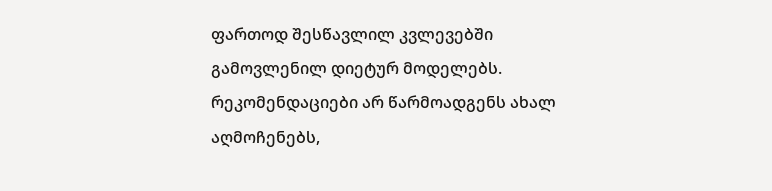ფართოდ შესწავლილ კვლევებში გამოვლენილ დიეტურ მოდელებს. რეკომენდაციები არ წარმოადგენს ახალ აღმოჩენებს,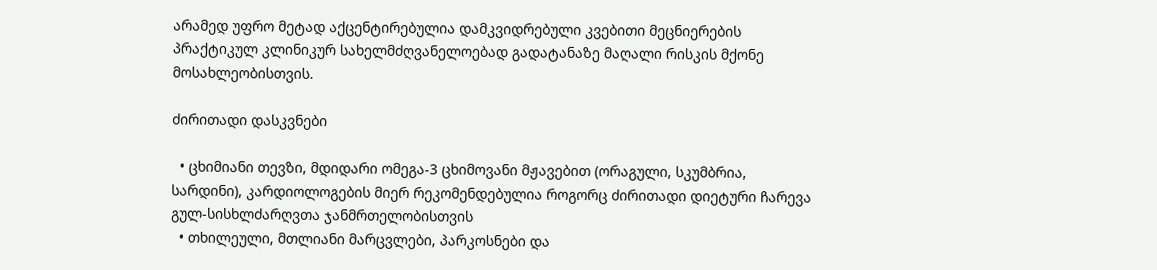არამედ უფრო მეტად აქცენტირებულია დამკვიდრებული კვებითი მეცნიერების პრაქტიკულ კლინიკურ სახელმძღვანელოებად გადატანაზე მაღალი რისკის მქონე მოსახლეობისთვის.

ძირითადი დასკვნები

  • ცხიმიანი თევზი, მდიდარი ომეგა-3 ცხიმოვანი მჟავებით (ორაგული, სკუმბრია, სარდინი), კარდიოლოგების მიერ რეკომენდებულია როგორც ძირითადი დიეტური ჩარევა გულ-სისხლძარღვთა ჯანმრთელობისთვის
  • თხილეული, მთლიანი მარცვლები, პარკოსნები და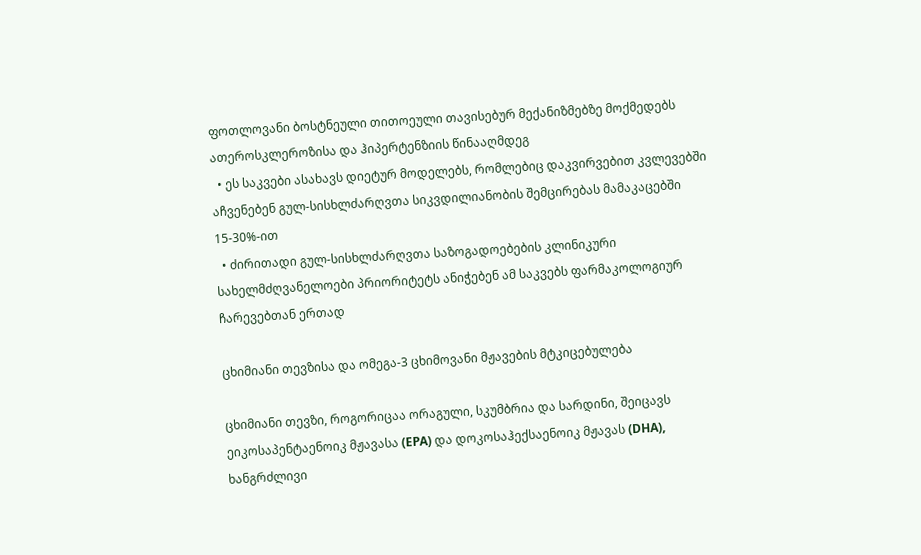ფოთლოვანი ბოსტნეული თითოეული თავისებურ მექანიზმებზე მოქმედებს ათეროსკლეროზისა და ჰიპერტენზიის წინააღმდეგ
  • ეს საკვები ასახავს დიეტურ მოდელებს, რომლებიც დაკვირვებით კვლევებში აჩვენებენ გულ-სისხლძარღვთა სიკვდილიანობის შემცირებას მამაკაცებში 15-30%-ით
  • ძირითადი გულ-სისხლძარღვთა საზოგადოებების კლინიკური სახელმძღვანელოები პრიორიტეტს ანიჭებენ ამ საკვებს ფარმაკოლოგიურ ჩარევებთან ერთად

ცხიმიანი თევზისა და ომეგა-3 ცხიმოვანი მჟავების მტკიცებულება

ცხიმიანი თევზი, როგორიცაა ორაგული, სკუმბრია და სარდინი, შეიცავს ეიკოსაპენტაენოიკ მჟავასა (EPA) და დოკოსაჰექსაენოიკ მჟავას (DHA), ხანგრძლივი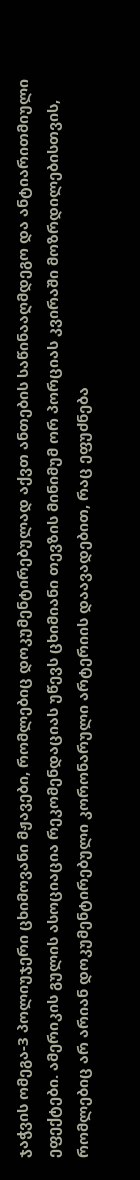ჯაჭვის ომეგა-3 პოლიუჯერი ცხიმოვანი მჟავები, რომლებიც დოკუმენტირებულად აქვთ ანთების საწინააღმდეგო და ანტიარითმიული ეფექტები. ამერიკის გულის ასოციაცია რეკომენდაციას უწევს ცხიმიანი თევზის მინიმუმ ორ პორციას კვირაში მოზრდილებისთვის, რომლებიც არ არიან დოკუმენტირებული კორონარული არტერიის დაავადებით, რაც ეფუძნება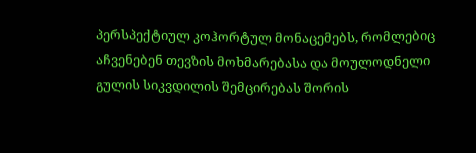პერსპექტიულ კოჰორტულ მონაცემებს, რომლებიც აჩვენებენ თევზის მოხმარებასა და მოულოდნელი გულის სიკვდილის შემცირებას შორის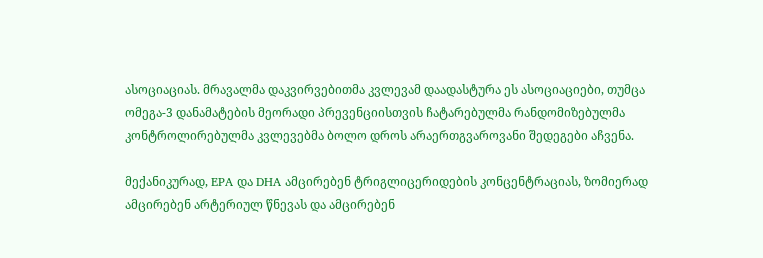ასოციაციას. მრავალმა დაკვირვებითმა კვლევამ დაადასტურა ეს ასოციაციები, თუმცა ომეგა-3 დანამატების მეორადი პრევენციისთვის ჩატარებულმა რანდომიზებულმა კონტროლირებულმა კვლევებმა ბოლო დროს არაერთგვაროვანი შედეგები აჩვენა.

მექანიკურად, EPA და DHA ამცირებენ ტრიგლიცერიდების კონცენტრაციას, ზომიერად ამცირებენ არტერიულ წნევას და ამცირებენ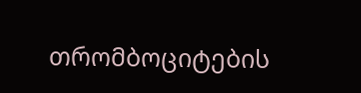თრომბოციტების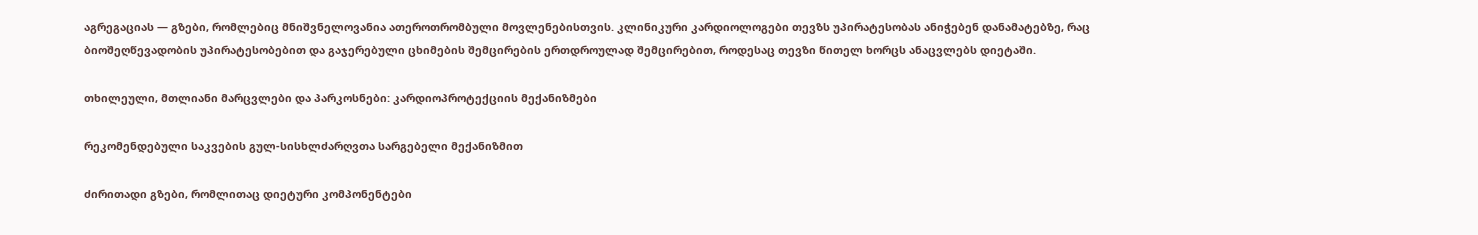აგრეგაციას — გზები, რომლებიც მნიშვნელოვანია ათეროთრომბული მოვლენებისთვის. კლინიკური კარდიოლოგები თევზს უპირატესობას ანიჭებენ დანამატებზე, რაც ბიოშეღწევადობის უპირატესობებით და გაჯერებული ცხიმების შემცირების ერთდროულად შემცირებით, როდესაც თევზი წითელ ხორცს ანაცვლებს დიეტაში.

თხილეული, მთლიანი მარცვლები და პარკოსნები: კარდიოპროტექციის მექანიზმები

რეკომენდებული საკვების გულ-სისხლძარღვთა სარგებელი მექანიზმით

ძირითადი გზები, რომლითაც დიეტური კომპონენტები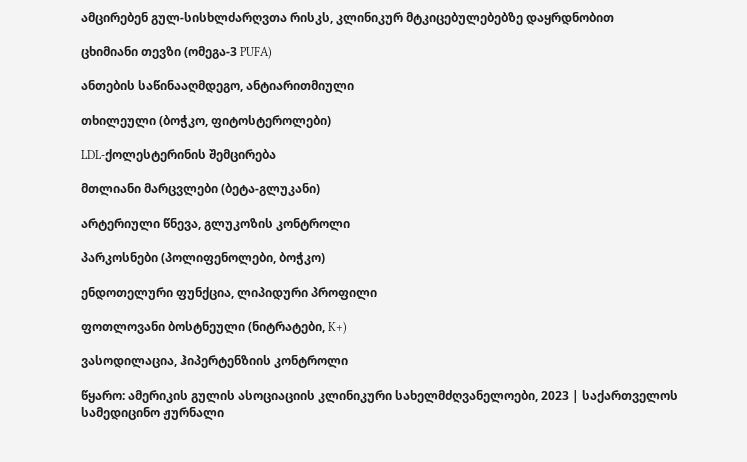ამცირებენ გულ-სისხლძარღვთა რისკს, კლინიკურ მტკიცებულებებზე დაყრდნობით

ცხიმიანი თევზი (ომეგა-3 PUFA)

ანთების საწინააღმდეგო, ანტიარითმიული

თხილეული (ბოჭკო, ფიტოსტეროლები)

LDL-ქოლესტერინის შემცირება

მთლიანი მარცვლები (ბეტა-გლუკანი)

არტერიული წნევა, გლუკოზის კონტროლი

პარკოსნები (პოლიფენოლები, ბოჭკო)

ენდოთელური ფუნქცია, ლიპიდური პროფილი

ფოთლოვანი ბოსტნეული (ნიტრატები, K+)

ვასოდილაცია, ჰიპერტენზიის კონტროლი

წყარო: ამერიკის გულის ასოციაციის კლინიკური სახელმძღვანელოები, 2023 | საქართველოს სამედიცინო ჟურნალი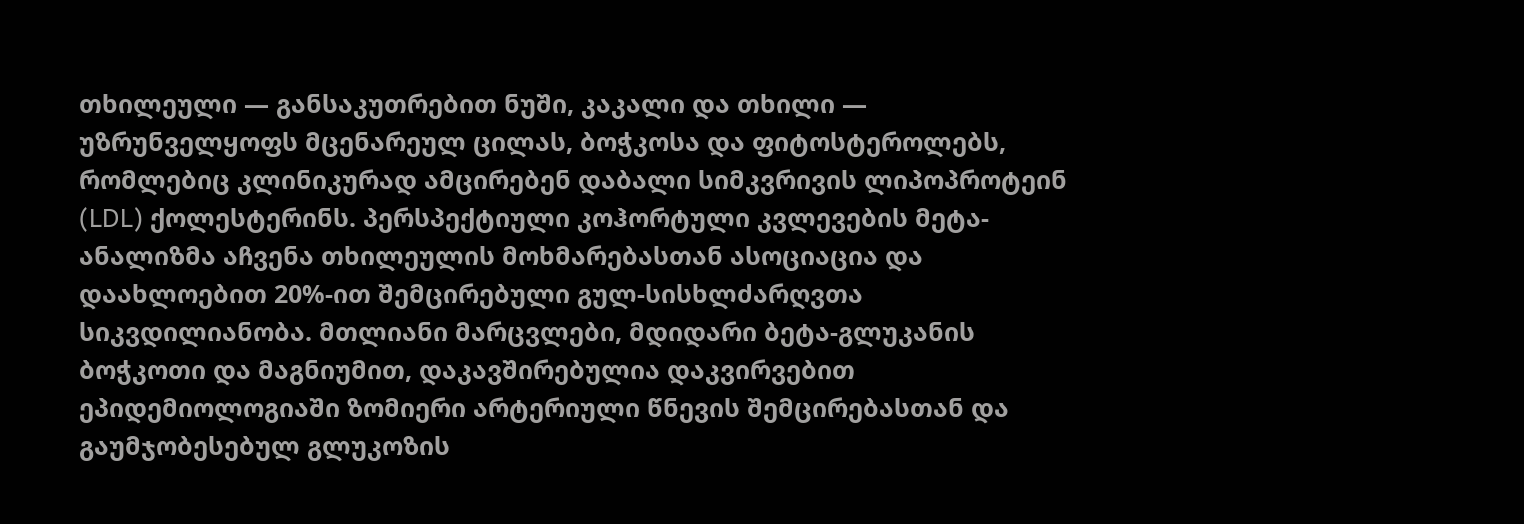თხილეული — განსაკუთრებით ნუში, კაკალი და თხილი — უზრუნველყოფს მცენარეულ ცილას, ბოჭკოსა და ფიტოსტეროლებს, რომლებიც კლინიკურად ამცირებენ დაბალი სიმკვრივის ლიპოპროტეინ (LDL) ქოლესტერინს. პერსპექტიული კოჰორტული კვლევების მეტა-ანალიზმა აჩვენა თხილეულის მოხმარებასთან ასოციაცია და დაახლოებით 20%-ით შემცირებული გულ-სისხლძარღვთა სიკვდილიანობა. მთლიანი მარცვლები, მდიდარი ბეტა-გლუკანის ბოჭკოთი და მაგნიუმით, დაკავშირებულია დაკვირვებით ეპიდემიოლოგიაში ზომიერი არტერიული წნევის შემცირებასთან და გაუმჯობესებულ გლუკოზის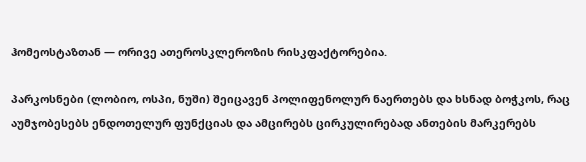ჰომეოსტაზთან — ორივე ათეროსკლეროზის რისკფაქტორებია.

პარკოსნები (ლობიო, ოსპი, ნუში) შეიცავენ პოლიფენოლურ ნაერთებს და ხსნად ბოჭკოს, რაც აუმჯობესებს ენდოთელურ ფუნქციას და ამცირებს ცირკულირებად ანთების მარკერებს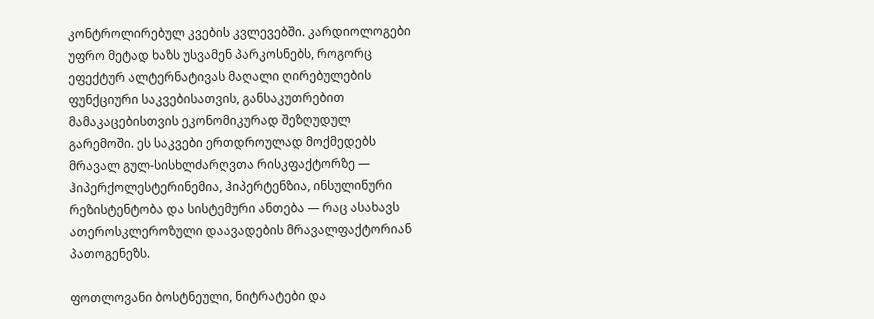კონტროლირებულ კვების კვლევებში. კარდიოლოგები უფრო მეტად ხაზს უსვამენ პარკოსნებს, როგორც ეფექტურ ალტერნატივას მაღალი ღირებულების ფუნქციური საკვებისათვის, განსაკუთრებით მამაკაცებისთვის ეკონომიკურად შეზღუდულ გარემოში. ეს საკვები ერთდროულად მოქმედებს მრავალ გულ-სისხლძარღვთა რისკფაქტორზე — ჰიპერქოლესტერინემია, ჰიპერტენზია, ინსულინური რეზისტენტობა და სისტემური ანთება — რაც ასახავს ათეროსკლეროზული დაავადების მრავალფაქტორიან პათოგენეზს.

ფოთლოვანი ბოსტნეული, ნიტრატები და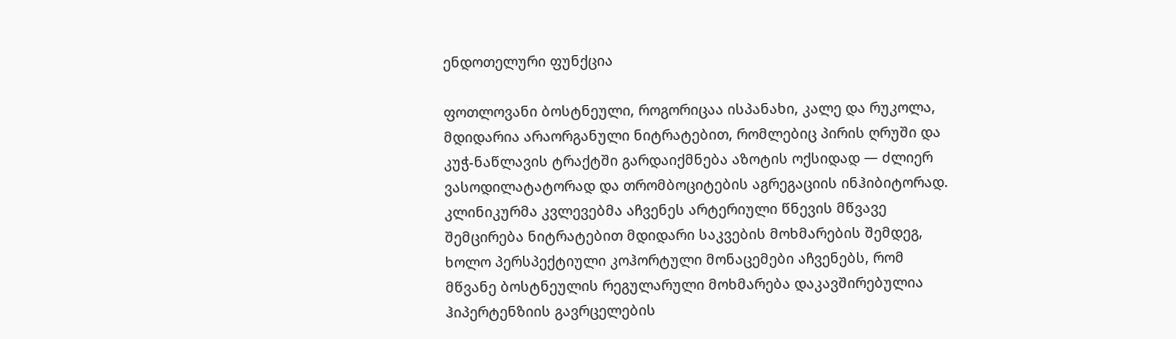ენდოთელური ფუნქცია

ფოთლოვანი ბოსტნეული, როგორიცაა ისპანახი, კალე და რუკოლა, მდიდარია არაორგანული ნიტრატებით, რომლებიც პირის ღრუში და კუჭ-ნაწლავის ტრაქტში გარდაიქმნება აზოტის ოქსიდად — ძლიერ ვასოდილატატორად და თრომბოციტების აგრეგაციის ინჰიბიტორად. კლინიკურმა კვლევებმა აჩვენეს არტერიული წნევის მწვავე შემცირება ნიტრატებით მდიდარი საკვების მოხმარების შემდეგ, ხოლო პერსპექტიული კოჰორტული მონაცემები აჩვენებს, რომ მწვანე ბოსტნეულის რეგულარული მოხმარება დაკავშირებულია ჰიპერტენზიის გავრცელების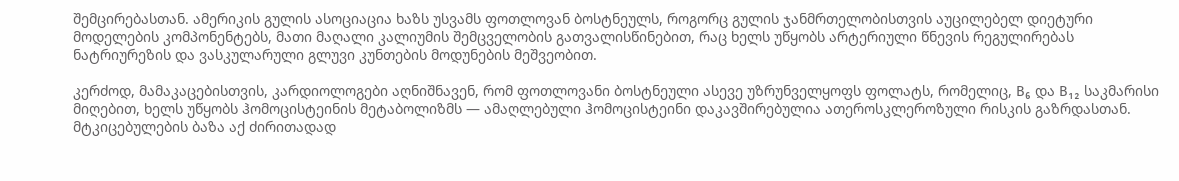შემცირებასთან. ამერიკის გულის ასოციაცია ხაზს უსვამს ფოთლოვან ბოსტნეულს, როგორც გულის ჯანმრთელობისთვის აუცილებელ დიეტური მოდელების კომპონენტებს, მათი მაღალი კალიუმის შემცველობის გათვალისწინებით, რაც ხელს უწყობს არტერიული წნევის რეგულირებას ნატრიურეზის და ვასკულარული გლუვი კუნთების მოდუნების მეშვეობით.

კერძოდ, მამაკაცებისთვის, კარდიოლოგები აღნიშნავენ, რომ ფოთლოვანი ბოსტნეული ასევე უზრუნველყოფს ფოლატს, რომელიც, B₆ და B₁₂ საკმარისი მიღებით, ხელს უწყობს ჰომოცისტეინის მეტაბოლიზმს — ამაღლებული ჰომოცისტეინი დაკავშირებულია ათეროსკლეროზული რისკის გაზრდასთან. მტკიცებულების ბაზა აქ ძირითადად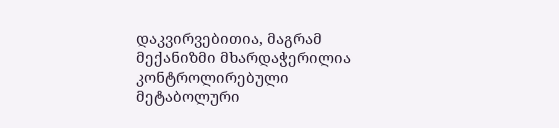დაკვირვებითია, მაგრამ მექანიზმი მხარდაჭერილია კონტროლირებული მეტაბოლური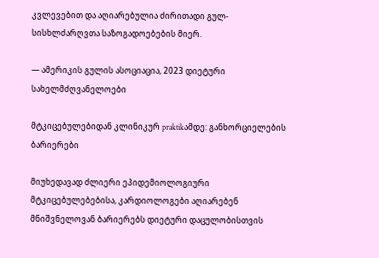კვლევებით და აღიარებულია ძირითადი გულ-სისხლძარღვთა საზოგადოებების მიერ.

— ამერიკის გულის ასოციაცია, 2023 დიეტური სახელმძღვანელოები

მტკიცებულებიდან კლინიკურ praktikამდე: განხორციელების ბარიერები

მიუხედავად ძლიერი ეპიდემიოლოგიური მტკიცებულებებისა, კარდიოლოგები აღიარებენ მნიშვნელოვან ბარიერებს დიეტური დაცულობისთვის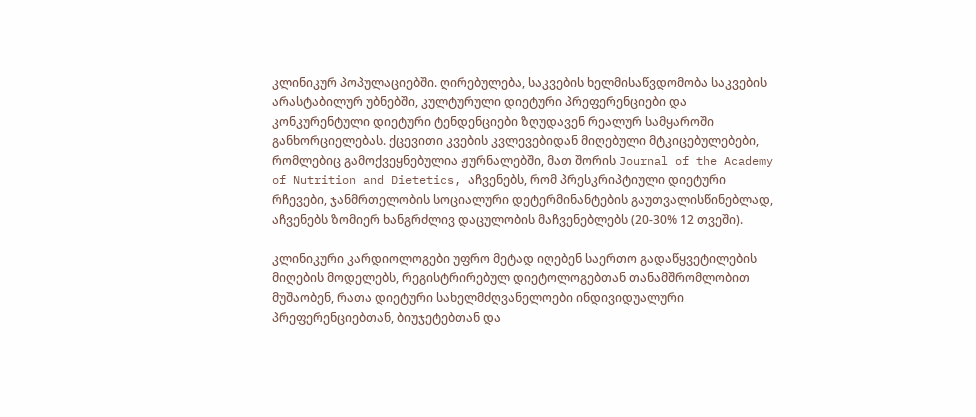კლინიკურ პოპულაციებში. ღირებულება, საკვების ხელმისაწვდომობა საკვების არასტაბილურ უბნებში, კულტურული დიეტური პრეფერენციები და კონკურენტული დიეტური ტენდენციები ზღუდავენ რეალურ სამყაროში განხორციელებას. ქცევითი კვების კვლევებიდან მიღებული მტკიცებულებები, რომლებიც გამოქვეყნებულია ჟურნალებში, მათ შორის Journal of the Academy of Nutrition and Dietetics, აჩვენებს, რომ პრესკრიპტიული დიეტური რჩევები, ჯანმრთელობის სოციალური დეტერმინანტების გაუთვალისწინებლად, აჩვენებს ზომიერ ხანგრძლივ დაცულობის მაჩვენებლებს (20-30% 12 თვეში).

კლინიკური კარდიოლოგები უფრო მეტად იღებენ საერთო გადაწყვეტილების მიღების მოდელებს, რეგისტრირებულ დიეტოლოგებთან თანამშრომლობით მუშაობენ, რათა დიეტური სახელმძღვანელოები ინდივიდუალური პრეფერენციებთან, ბიუჯეტებთან და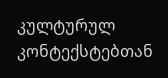კულტურულ კონტექსტებთან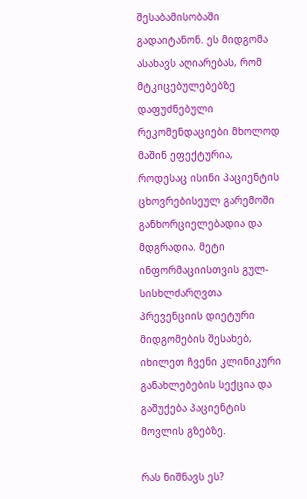შესაბამისობაში გადაიტანონ. ეს მიდგომა ასახავს აღიარებას, რომ მტკიცებულებებზე დაფუძნებული რეკომენდაციები მხოლოდ მაშინ ეფექტურია, როდესაც ისინი პაციენტის ცხოვრებისეულ გარემოში განხორციელებადია და მდგრადია. მეტი ინფორმაციისთვის გულ-სისხლძარღვთა პრევენციის დიეტური მიდგომების შესახებ, იხილეთ ჩვენი კლინიკური განახლებების სექცია და გაშუქება პაციენტის მოვლის გზებზე.

რას ნიშნავს ეს?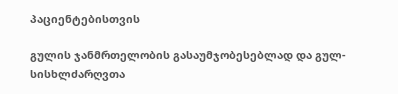პაციენტებისთვის

გულის ჯანმრთელობის გასაუმჯობესებლად და გულ-სისხლძარღვთა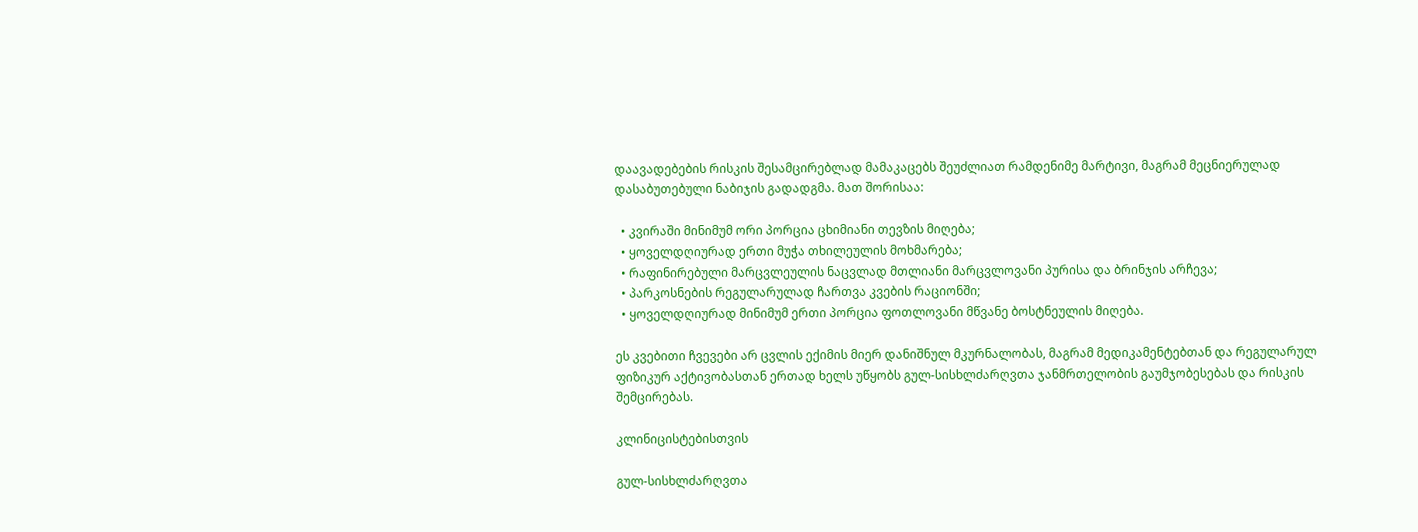დაავადებების რისკის შესამცირებლად მამაკაცებს შეუძლიათ რამდენიმე მარტივი, მაგრამ მეცნიერულად დასაბუთებული ნაბიჯის გადადგმა. მათ შორისაა:

  • კვირაში მინიმუმ ორი პორცია ცხიმიანი თევზის მიღება;
  • ყოველდღიურად ერთი მუჭა თხილეულის მოხმარება;
  • რაფინირებული მარცვლეულის ნაცვლად მთლიანი მარცვლოვანი პურისა და ბრინჯის არჩევა;
  • პარკოსნების რეგულარულად ჩართვა კვების რაციონში;
  • ყოველდღიურად მინიმუმ ერთი პორცია ფოთლოვანი მწვანე ბოსტნეულის მიღება.

ეს კვებითი ჩვევები არ ცვლის ექიმის მიერ დანიშნულ მკურნალობას, მაგრამ მედიკამენტებთან და რეგულარულ ფიზიკურ აქტივობასთან ერთად ხელს უწყობს გულ-სისხლძარღვთა ჯანმრთელობის გაუმჯობესებას და რისკის შემცირებას.

კლინიცისტებისთვის

გულ-სისხლძარღვთა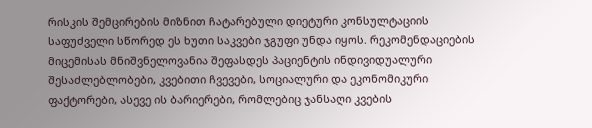რისკის შემცირების მიზნით ჩატარებული დიეტური კონსულტაციის საფუძველი სწორედ ეს ხუთი საკვები ჯგუფი უნდა იყოს. რეკომენდაციების მიცემისას მნიშვნელოვანია შეფასდეს პაციენტის ინდივიდუალური შესაძლებლობები, კვებითი ჩვევები, სოციალური და ეკონომიკური ფაქტორები, ასევე ის ბარიერები, რომლებიც ჯანსაღი კვების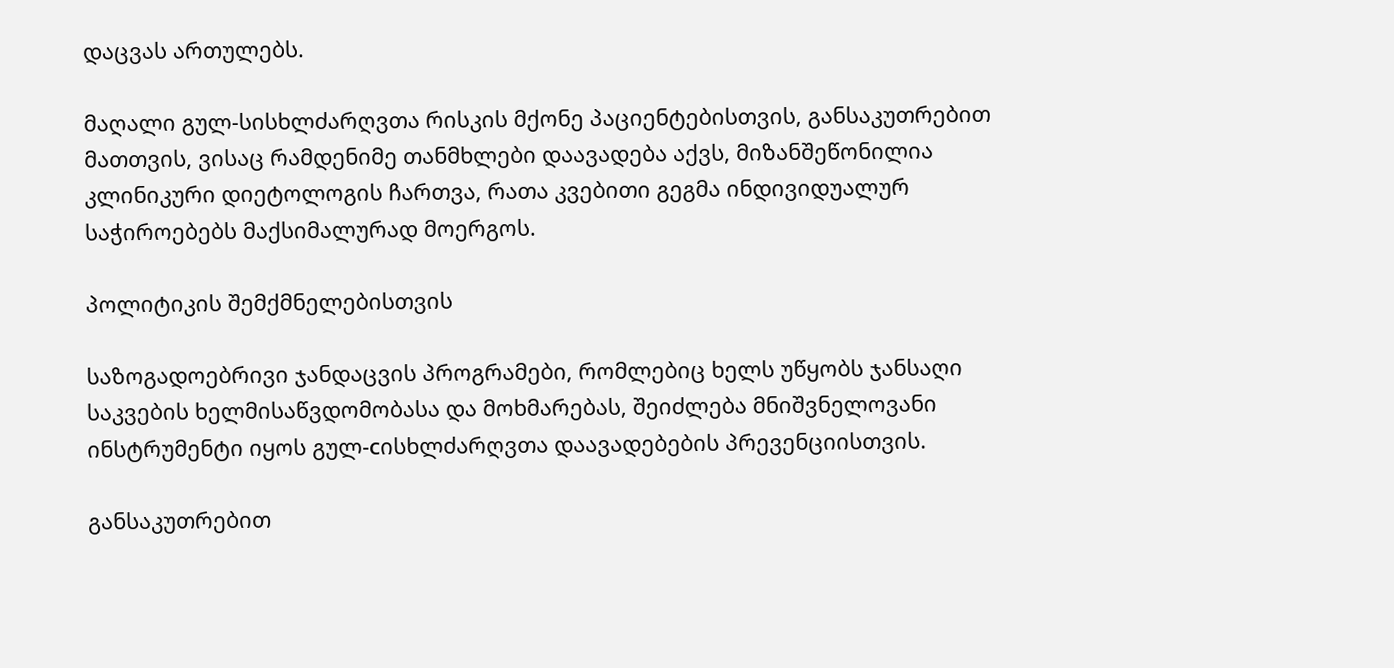დაცვას ართულებს.

მაღალი გულ-სისხლძარღვთა რისკის მქონე პაციენტებისთვის, განსაკუთრებით მათთვის, ვისაც რამდენიმე თანმხლები დაავადება აქვს, მიზანშეწონილია კლინიკური დიეტოლოგის ჩართვა, რათა კვებითი გეგმა ინდივიდუალურ საჭიროებებს მაქსიმალურად მოერგოს.

პოლიტიკის შემქმნელებისთვის

საზოგადოებრივი ჯანდაცვის პროგრამები, რომლებიც ხელს უწყობს ჯანსაღი საკვების ხელმისაწვდომობასა და მოხმარებას, შეიძლება მნიშვნელოვანი ინსტრუმენტი იყოს გულ-сისხლძარღვთა დაავადებების პრევენციისთვის.

განსაკუთრებით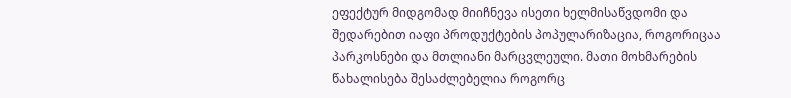ეფექტურ მიდგომად მიიჩნევა ისეთი ხელმისაწვდომი და შედარებით იაფი პროდუქტების პოპულარიზაცია, როგორიცაა პარკოსნები და მთლიანი მარცვლეული. მათი მოხმარების წახალისება შესაძლებელია როგორც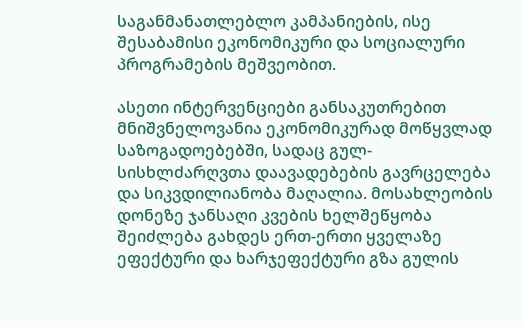საგანმანათლებლო კამპანიების, ისე შესაბამისი ეკონომიკური და სოციალური პროგრამების მეშვეობით.

ასეთი ინტერვენციები განსაკუთრებით მნიშვნელოვანია ეკონომიკურად მოწყვლად საზოგადოებებში, სადაც გულ-სისხლძარღვთა დაავადებების გავრცელება და სიკვდილიანობა მაღალია. მოსახლეობის დონეზე ჯანსაღი კვების ხელშეწყობა შეიძლება გახდეს ერთ-ერთი ყველაზე ეფექტური და ხარჯეფექტური გზა გულის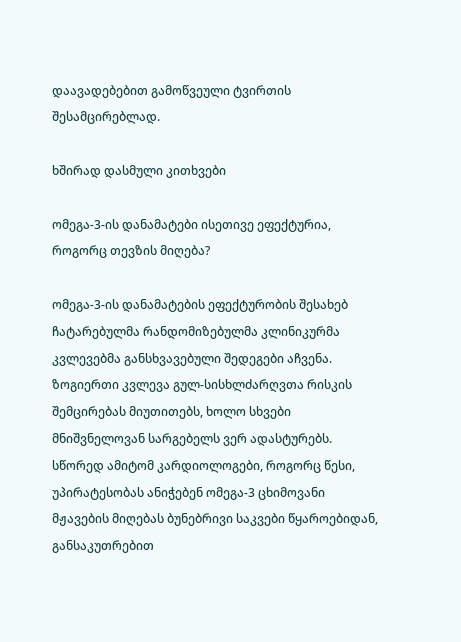დაავადებებით გამოწვეული ტვირთის შესამცირებლად.

ხშირად დასმული კითხვები

ომეგა-3-ის დანამატები ისეთივე ეფექტურია, როგორც თევზის მიღება?

ომეგა-3-ის დანამატების ეფექტურობის შესახებ ჩატარებულმა რანდომიზებულმა კლინიკურმა კვლევებმა განსხვავებული შედეგები აჩვენა. ზოგიერთი კვლევა გულ-სისხლძარღვთა რისკის შემცირებას მიუთითებს, ხოლო სხვები მნიშვნელოვან სარგებელს ვერ ადასტურებს. სწორედ ამიტომ კარდიოლოგები, როგორც წესი, უპირატესობას ანიჭებენ ომეგა-3 ცხიმოვანი მჟავების მიღებას ბუნებრივი საკვები წყაროებიდან, განსაკუთრებით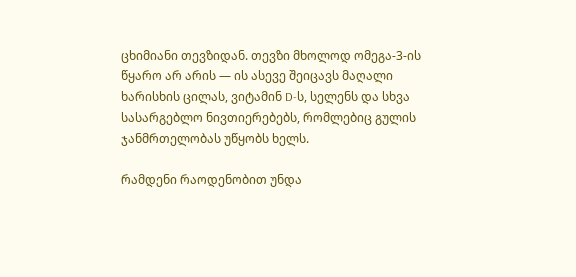ცხიმიანი თევზიდან. თევზი მხოლოდ ომეგა-3-ის წყარო არ არის — ის ასევე შეიცავს მაღალი ხარისხის ცილას, ვიტამინ D-ს, სელენს და სხვა სასარგებლო ნივთიერებებს, რომლებიც გულის ჯანმრთელობას უწყობს ხელს.

რამდენი რაოდენობით უნდა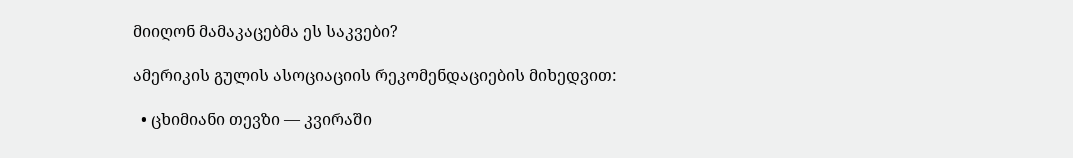მიიღონ მამაკაცებმა ეს საკვები?

ამერიკის გულის ასოციაციის რეკომენდაციების მიხედვით:

  • ცხიმიანი თევზი — კვირაში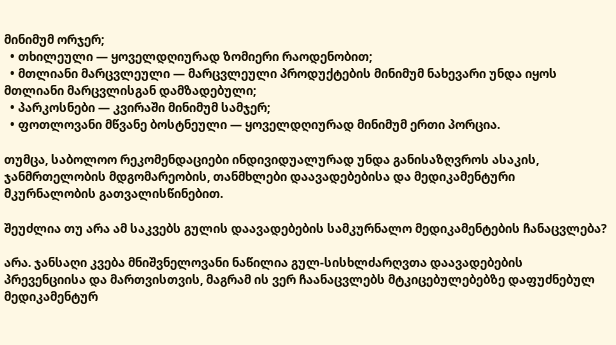მინიმუმ ორჯერ;
  • თხილეული — ყოველდღიურად ზომიერი რაოდენობით;
  • მთლიანი მარცვლეული — მარცვლეული პროდუქტების მინიმუმ ნახევარი უნდა იყოს მთლიანი მარცვლისგან დამზადებული;
  • პარკოსნები — კვირაში მინიმუმ სამჯერ;
  • ფოთლოვანი მწვანე ბოსტნეული — ყოველდღიურად მინიმუმ ერთი პორცია.

თუმცა, საბოლოო რეკომენდაციები ინდივიდუალურად უნდა განისაზღვროს ასაკის, ჯანმრთელობის მდგომარეობის, თანმხლები დაავადებებისა და მედიკამენტური მკურნალობის გათვალისწინებით.

შეუძლია თუ არა ამ საკვებს გულის დაავადებების სამკურნალო მედიკამენტების ჩანაცვლება?

არა. ჯანსაღი კვება მნიშვნელოვანი ნაწილია გულ-სისხლძარღვთა დაავადებების პრევენციისა და მართვისთვის, მაგრამ ის ვერ ჩაანაცვლებს მტკიცებულებებზე დაფუძნებულ მედიკამენტურ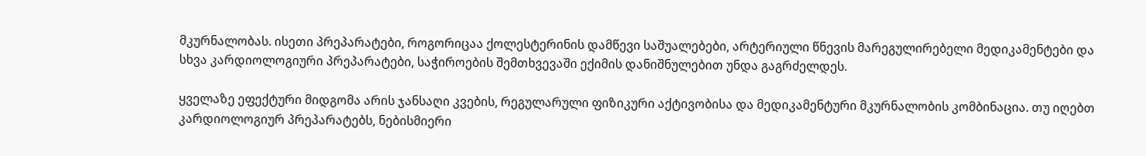მკურნალობას. ისეთი პრეპარატები, როგორიცაა ქოლესტერინის დამწევი საშუალებები, არტერიული წნევის მარეგულირებელი მედიკამენტები და სხვა კარდიოლოგიური პრეპარატები, საჭიროების შემთხვევაში ექიმის დანიშნულებით უნდა გაგრძელდეს.

ყველაზე ეფექტური მიდგომა არის ჯანსაღი კვების, რეგულარული ფიზიკური აქტივობისა და მედიკამენტური მკურნალობის კომბინაცია. თუ იღებთ კარდიოლოგიურ პრეპარატებს, ნებისმიერი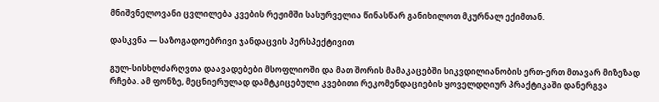მნიშვნელოვანი ცვლილება კვების რეჟიმში სასურველია წინასწარ განიხილოთ მკურნალ ექიმთან.

დასკვნა — საზოგადოებრივი ჯანდაცვის პერსპექტივით

გულ-სისხლძარღვთა დაავადებები მსოფლიოში და მათ შორის მამაკაცებში სიკვდილიანობის ერთ-ერთ მთავარ მიზეზად რჩება. ამ ფონზე, მეცნიერულად დამტკიცებული კვებითი რეკომენდაციების ყოველდღიურ პრაქტიკაში დანერგვა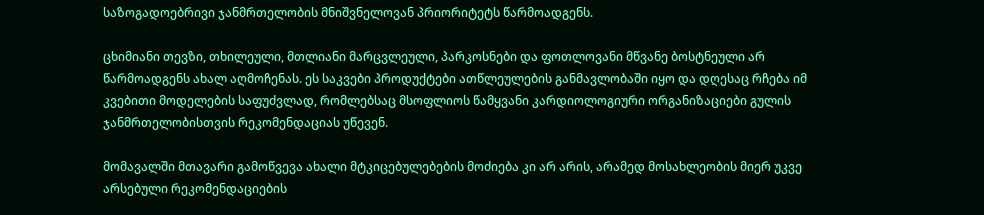საზოგადოებრივი ჯანმრთელობის მნიშვნელოვან პრიორიტეტს წარმოადგენს.

ცხიმიანი თევზი, თხილეული, მთლიანი მარცვლეული, პარკოსნები და ფოთლოვანი მწვანე ბოსტნეული არ წარმოადგენს ახალ აღმოჩენას. ეს საკვები პროდუქტები ათწლეულების განმავლობაში იყო და დღესაც რჩება იმ კვებითი მოდელების საფუძვლად, რომლებსაც მსოფლიოს წამყვანი კარდიოლოგიური ორგანიზაციები გულის ჯანმრთელობისთვის რეკომენდაციას უწევენ.

მომავალში მთავარი გამოწვევა ახალი მტკიცებულებების მოძიება კი არ არის, არამედ მოსახლეობის მიერ უკვე არსებული რეკომენდაციების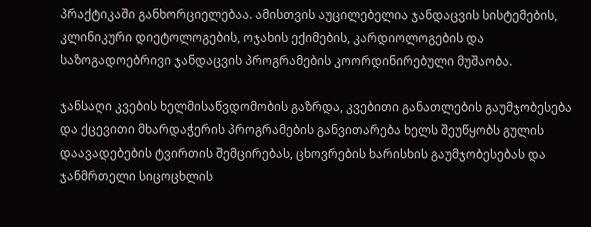პრაქტიკაში განხორციელებაა. ამისთვის აუცილებელია ჯანდაცვის სისტემების, კლინიკური დიეტოლოგების, ოჯახის ექიმების, კარდიოლოგების და საზოგადოებრივი ჯანდაცვის პროგრამების კოორდინირებული მუშაობა.

ჯანსაღი კვების ხელმისაწვდომობის გაზრდა, კვებითი განათლების გაუმჯობესება და ქცევითი მხარდაჭერის პროგრამების განვითარება ხელს შეუწყობს გულის დაავადებების ტვირთის შემცირებას, ცხოვრების ხარისხის გაუმჯობესებას და ჯანმრთელი სიცოცხლის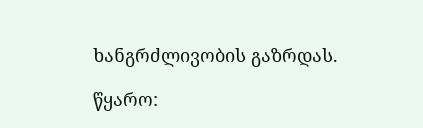ხანგრძლივობის გაზრდას.

წყარო: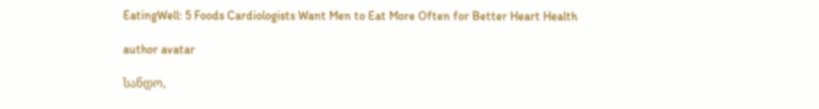EatingWell: 5 Foods Cardiologists Want Men to Eat More Often for Better Heart Health

author avatar

სანდო,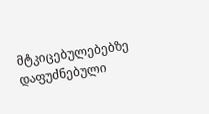მტკიცებულებებზე დაფუძნებული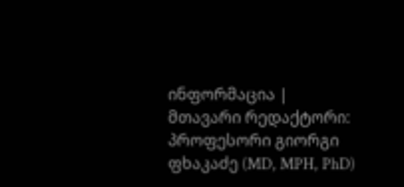ინფორმაცია | მთავარი რედაქტორი: პროფესორი გიორგი ფხაკაძე (MD, MPH, PhD)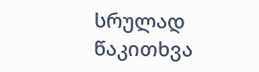სრულად წაკითხვა